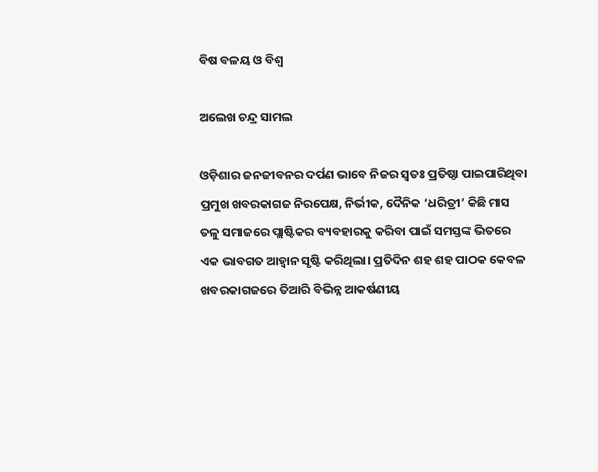ବିଷ ବଳୟ ଓ ବିଶ୍ୱ

ଅଲେଖ ଚନ୍ଦ୍ର ସାମଲ

ଓଡ଼ିଶାର ଜନଜୀବନର ଦର୍ପଣ ଭାବେ ନିଜର ସ୍ବତଃ ପ୍ରତିଷ୍ଠା ପାଇପାରିଥିବା ପ୍ରମୁଖ ଖବରକାଗଜ ନିରପେକ୍ଷ, ନିର୍ଭୀକ, ଦୈନିକ ‘ଧରିତ୍ରୀ’ କିଛି ମାସ ତଳୁ ସମାଜରେ ପ୍ଲାଷ୍ଟିକର ବ୍ୟବହାରକୁ କରିବା ପାଇଁ ସମସ୍ତଙ୍କ ଭିତରେ ଏକ ଭାବଗତ ଆହ୍ବାନ ସୃଷ୍ଟି କରିଥିଲା। ପ୍ରତିଦିନ ଶହ ଶହ ପାଠକ କେବଳ ଖବରକାଗଜରେ ତିଆରି ବିଭିନ୍ନ ଆକର୍ଷଣୀୟ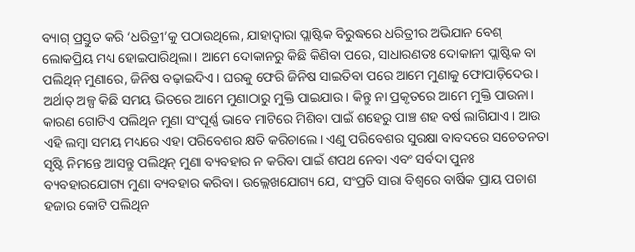ବ୍ୟାଗ୍‌ ପ୍ରସ୍ତୁତ କରି ‘ଧରିତ୍ରୀ’କୁ ପଠାଉଥିଲେ, ଯାହାଦ୍ୱାରା ପ୍ଲାଷ୍ଟିକ ବିରୁଦ୍ଧରେ ଧରିତ୍ରୀର ଅଭିଯାନ ବେଶ୍‌ ଲୋକପ୍ରିୟ ମଧ୍ୟ ହୋଇପାରିଥିଲା। ଆମେ ଦୋକାନରୁ କିଛି କିଣିବା ପରେ, ସାଧାରଣତଃ ଦୋକାନୀ ପ୍ଲାଷ୍ଟିକ ବା ପଲିଥିନ୍‌ ମୁଣାରେ, ଜିନିଷ ବଢ଼ାଇଦିଏ। ଘରକୁ ଫେରି ଜିନିଷ ସାଇତିବା ପରେ ଆମେ ମୁଣାକୁ ଫୋପାଡ଼ିଦେଉ। ଅର୍ଥାତ୍‌ ଅଳ୍ପ କିଛି ସମୟ ଭିତରେ ଆମେ ମୁଣାଠାରୁ ମୁକ୍ତି ପାଇଯାଉ। କିନ୍ତୁ ନା ପ୍ରକୃତରେ ଆମେ ମୁକ୍ତି ପାଉନା। କାରଣ ଗୋଟିଏ ପଲିଥିନ ମୁଣା ସଂପୂର୍ଣ୍ଣ ଭାବେ ମାଟିରେ ମିଶିବା ପାଇଁ ଶହେରୁ ପାଞ୍ଚ ଶହ ବର୍ଷ ଲାଗିଯାଏ। ଆଉ ଏହି ଲମ୍ବା ସମୟ ମଧ୍ୟରେ ଏହା ପରିବେଶର କ୍ଷତି କରିଚାଲେ। ଏଣୁ ପରିବେଶର ସୁରକ୍ଷା ବାବଦରେ ସଚେତନତା ସୃଷ୍ଟି ନିମନ୍ତେ ଆସନ୍ତୁ ପଲିଥିନ୍‌ ମୁଣା ବ୍ୟବହାର ନ କରିବା ପାଇଁ ଶପଥ ନେବା ଏବଂ ସର୍ବଦା ପୁନଃ ବ୍ୟବହାରଯୋଗ୍ୟ ମୁଣା ବ୍ୟବହାର କରିବା। ଉଲ୍ଲେଖଯୋଗ୍ୟ ଯେ, ସଂପ୍ରତି ସାରା ବିଶ୍ୱରେ ବାର୍ଷିକ ପ୍ରାୟ ପଚାଶ ହଜାର କୋଟି ପଲିଥିନ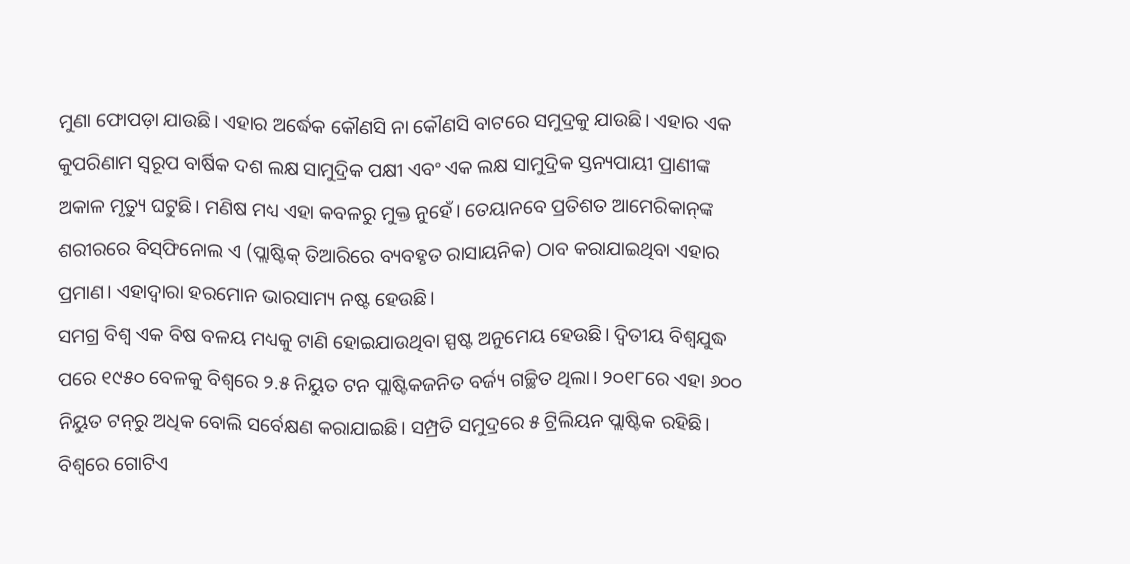ମୁଣା ଫୋପଡ଼ା ଯାଉଛି। ଏହାର ଅର୍ଦ୍ଧେକ କୌଣସି ନା କୌଣସି ବାଟରେ ସମୁଦ୍ରକୁ ଯାଉଛି। ଏହାର ଏକ କୁପରିଣାମ ସ୍ବରୂପ ବାର୍ଷିକ ଦଶ ଲକ୍ଷ ସାମୁଦ୍ରିକ ପକ୍ଷୀ ଏବଂ ଏକ ଲକ୍ଷ ସାମୁଦ୍ରିକ ସ୍ତନ୍ୟପାୟୀ ପ୍ରାଣୀଙ୍କ ଅକାଳ ମୃତ୍ୟୁ ଘଟୁଛି। ମଣିଷ ମଧ୍ୟ ଏହା କବଳରୁ ମୁକ୍ତ ନୁହେଁ। ତେୟାନବେ ପ୍ରତିଶତ ଆମେରିକାନ୍‌ଙ୍କ ଶରୀରରେ ବିସ୍‌ଫିନୋଲ ଏ (ପ୍ଲାଷ୍ଟିକ୍‌ ତିଆରିରେ ବ୍ୟବହୃତ ରାସାୟନିକ) ଠାବ କରାଯାଇଥିବା ଏହାର ପ୍ରମାଣ। ଏହାଦ୍ୱାରା ହରମୋନ ଭାରସାମ୍ୟ ନଷ୍ଟ ହେଉଛି।
ସମଗ୍ର ବିଶ୍ୱ ଏକ ବିଷ ବଳୟ ମଧ୍ୟକୁ ଟାଣି ହୋଇଯାଉଥିବା ସ୍ପଷ୍ଟ ଅନୁମେୟ ହେଉଛି। ଦ୍ୱିତୀୟ ବିଶ୍ୱଯୁଦ୍ଧ ପରେ ୧୯୫୦ ବେଳକୁ ବିଶ୍ୱରେ ୨.୫ ନିୟୁତ ଟନ ପ୍ଲାଷ୍ଟିକଜନିତ ବର୍ଜ୍ୟ ଗଚ୍ଛିତ ଥିଲା। ୨୦୧୮ରେ ଏହା ୬୦୦ ନିୟୁତ ଟନ୍‌ରୁ ଅଧିକ ବୋଲି ସର୍ବେକ୍ଷଣ କରାଯାଇଛି। ସମ୍ପ୍ରତି ସମୁଦ୍ରରେ ୫ ଟ୍ରିଲିୟନ ପ୍ଲାଷ୍ଟିକ ରହିଛି। ବିଶ୍ୱରେ ଗୋଟିଏ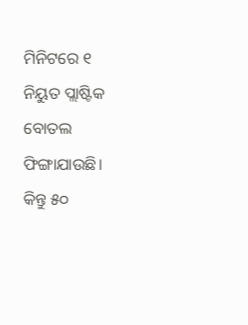ମିନିଟରେ ୧ ନିୟୁତ ପ୍ଲାଷ୍ଟିକ ବୋତଲ ଫିଙ୍ଗାଯାଉଛି। କିନ୍ତୁ ୫୦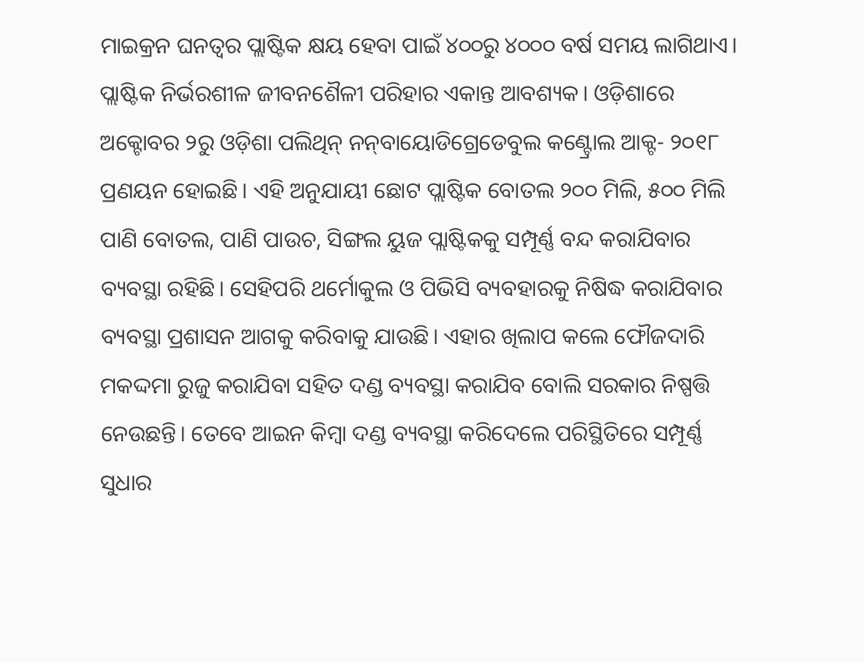ମାଇକ୍ରନ ଘନତ୍ୱର ପ୍ଲାଷ୍ଟିକ କ୍ଷୟ ହେବା ପାଇଁ ୪୦୦ରୁ ୪୦୦୦ ବର୍ଷ ସମୟ ଲାଗିଥାଏ। ପ୍ଲାଷ୍ଟିକ ନିର୍ଭରଶୀଳ ଜୀବନଶୈଳୀ ପରିହାର ଏକାନ୍ତ ଆବଶ୍ୟକ। ଓଡ଼ିଶାରେ ଅକ୍ଟୋବର ୨ରୁ ଓଡ଼ିଶା ପଲିଥିନ୍‌ ନନ୍‌ବାୟୋଡିଗ୍ରେଡେବୁଲ କଣ୍ଟ୍ରୋଲ ଆକ୍ଟ- ୨୦୧୮ ପ୍ରଣୟନ ହୋଇଛି। ଏହି ଅନୁଯାୟୀ ଛୋଟ ପ୍ଲାଷ୍ଟିକ ବୋତଲ ୨୦୦ ମିଲି, ୫୦୦ ମିଲି ପାଣି ବୋତଲ, ପାଣି ପାଉଚ, ସିଙ୍ଗଲ ୟୁଜ ପ୍ଲାଷ୍ଟିକକୁ ସମ୍ପୂର୍ଣ୍ଣ ବନ୍ଦ କରାଯିବାର ବ୍ୟବସ୍ଥା ରହିଛି। ସେହିପରି ଥର୍ମୋକୁଲ ଓ ପିଭିସି ବ୍ୟବହାରକୁ ନିଷିଦ୍ଧ କରାଯିବାର ବ୍ୟବସ୍ଥା ପ୍ରଶାସନ ଆଗକୁ କରିବାକୁ ଯାଉଛି। ଏହାର ଖିଲାପ କଲେ ଫୌଜଦାରି ମକଦ୍ଦମା ରୁଜୁ କରାଯିବା ସହିତ ଦଣ୍ଡ ବ୍ୟବସ୍ଥା କରାଯିବ ବୋଲି ସରକାର ନିଷ୍ପତ୍ତି ନେଉଛନ୍ତି। ତେବେ ଆଇନ କିମ୍ବା ଦଣ୍ଡ ବ୍ୟବସ୍ଥା କରିଦେଲେ ପରିସ୍ଥିତିରେ ସମ୍ପୂର୍ଣ୍ଣ ସୁଧାର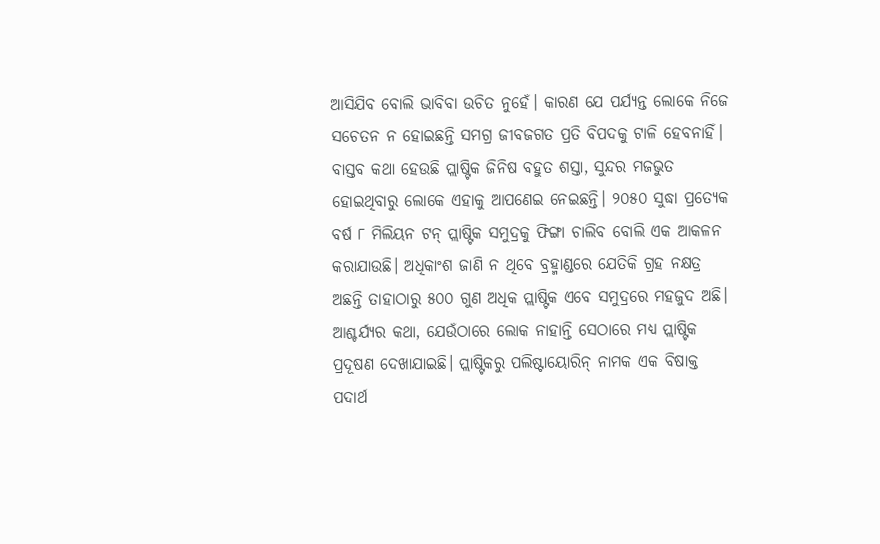ଆସିଯିବ ବୋଲି ଭାବିବା ଉଚିତ ନୁହେଁ। କାରଣ ଯେ ପର୍ଯ୍ୟନ୍ତ ଲୋକେ ନିଜେ ସଚେତନ ନ ହୋଇଛନ୍ତି ସମଗ୍ର ଜୀବଜଗତ ପ୍ରତି ବିପଦକୁ ଟାଳି ହେବନାହିଁ।
ବାସ୍ତବ କଥା ହେଉଛି ପ୍ଲାଷ୍ଟିକ ଜିନିଷ ବହୁତ ଶସ୍ତା, ସୁନ୍ଦର ମଜଭୁତ ହୋଇଥିବାରୁ ଲୋକେ ଏହାକୁ ଆପଣେଇ ନେଇଛନ୍ତି। ୨୦୫୦ ସୁଦ୍ଧା ପ୍ରତ୍ୟେକ ବର୍ଷ ୮ ମିଲିୟନ ଟନ୍‌ ପ୍ଲାଷ୍ଟିକ ସମୁଦ୍ରକୁ ଫିଙ୍ଗା ଚାଲିବ ବୋଲି ଏକ ଆକଳନ କରାଯାଉଛି। ଅଧିକାଂଶ ଜାଣି ନ ଥିବେ ବ୍ରହ୍ମାଣ୍ଡରେ ଯେତିକି ଗ୍ରହ ନକ୍ଷତ୍ର ଅଛନ୍ତି ତାହାଠାରୁ ୫୦୦ ଗୁଣ ଅଧିକ ପ୍ଲାଷ୍ଟିକ ଏବେ ସମୁଦ୍ରରେ ମହଜୁଦ ଅଛି। ଆଶ୍ଚର୍ଯ୍ୟର କଥା, ଯେଉଁଠାରେ ଲୋକ ନାହାନ୍ତି ସେଠାରେ ମଧ୍ୟ ପ୍ଲାଷ୍ଟିକ ପ୍ରଦୂଷଣ ଦେଖାଯାଇଛି। ପ୍ଲାଷ୍ଟିକରୁ ପଲିଷ୍ଟାୟୋରିନ୍‌ ନାମକ ଏକ ବିଷାକ୍ତ ପଦାର୍ଥ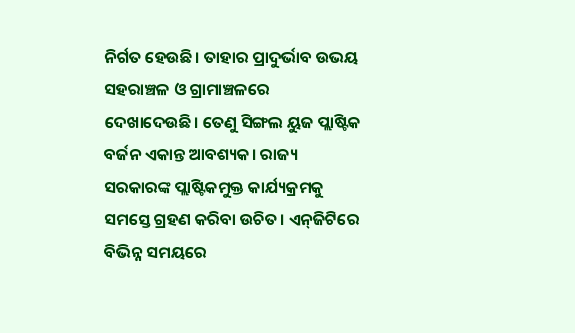ନିର୍ଗତ ହେଉଛି। ତାହାର ପ୍ରାଦୁର୍ଭାବ ଉଭୟ ସହରାଞ୍ଚଳ ଓ ଗ୍ରାମାଞ୍ଚଳରେ ଦେଖାଦେଉଛି। ତେଣୁ ସିଙ୍ଗଲ ୟୁଜ ପ୍ଲାଷ୍ଟିକ ବର୍ଜନ ଏକାନ୍ତ ଆବଶ୍ୟକ। ରାଜ୍ୟ ସରକାରଙ୍କ ପ୍ଲାଷ୍ଟିକମୁକ୍ତ କାର୍ଯ୍ୟକ୍ରମକୁ ସମସ୍ତେ ଗ୍ରହଣ କରିବା ଉଚିତ। ଏନ୍‌ଜିଟିରେ ବିଭିନ୍ନ ସମୟରେ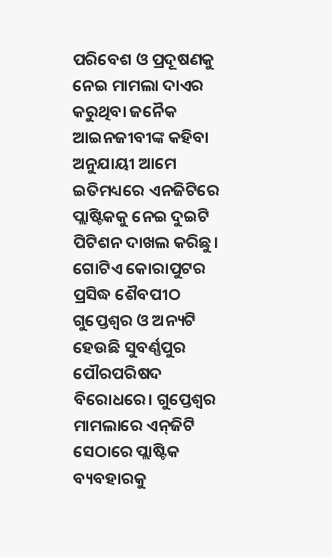ପରିବେଶ ଓ ପ୍ରଦୂଷଣକୁ ନେଇ ମାମଲା ଦାଏର କରୁଥିବା ଜନୈକ ଆଇନଜୀବୀଙ୍କ କହିବା ଅନୁଯାୟୀ ଆମେ ଇତିମଧ୍ୟରେ ଏନଜିଟିରେ ପ୍ଲାଷ୍ଟିକକୁ ନେଇ ଦୁଇଟି ପିଟିଶନ ଦାଖଲ କରିଛୁ। ଗୋଟିଏ କୋରାପୁଟର ପ୍ରସିଦ୍ଧ ଶୈବପୀଠ ଗୁପ୍ତେଶ୍ୱର ଓ ଅନ୍ୟଟି ହେଉଛି ସୁବର୍ଣ୍ଣପୁର ପୌରପରିଷଦ ବିରୋଧରେ। ଗୁପ୍ତେଶ୍ୱର ମାମଲାରେ ଏନ୍‌ଜିଟି ସେଠାରେ ପ୍ଲାଷ୍ଟିକ ବ୍ୟବହାରକୁ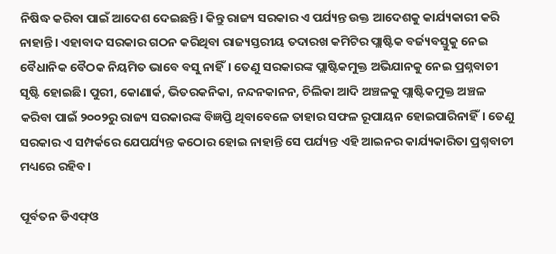ନିଷିଦ୍ଧ କରିବା ପାଇଁ ଆଦେଶ ଦେଇଛନ୍ତି। କିନ୍ତୁ ରାଜ୍ୟ ସରକାର ଏ ପର୍ଯ୍ୟନ୍ତ ଉକ୍ତ ଆଦେଶକୁ କାର୍ଯ୍ୟକାରୀ କରି ନାହାନ୍ତି। ଏହାବାଦ ସରକାର ଗଠନ କରିଥିବା ରାଜ୍ୟସ୍ତରୀୟ ତଦାରଖ କମିଟିର ପ୍ଲାଷ୍ଟିକ ବର୍ଜ୍ୟବସ୍ତୁକୁ ନେଇ ବୈଧାନିକ ବୈଠକ ନିୟମିତ ଭାବେ ବସୁ ନାହିଁ। ତେଣୁ ସରକାରଙ୍କ ପ୍ଲାଷ୍ଟିକମୁକ୍ତ ଅଭିଯାନକୁ ନେଇ ପ୍ରଶ୍ନବାଚୀ ସୃଷ୍ଟି ହୋଇଛି। ପୁରୀ, କୋଣାର୍କ, ଭିତରକନିକା, ନନ୍ଦନକାନନ, ଚିଲିକା ଆଦି ଅଞ୍ଚଳକୁ ପ୍ଲାଷ୍ଟିକମୁକ୍ତ ଅଞ୍ଚଳ କରିବା ପାଇଁ ୨୦୦୨ରୁ ରାଜ୍ୟ ସରକାରଙ୍କ ବିଜ୍ଞପ୍ତି ଥିବାବେଳେ ତାହାର ସଫଳ ରୂପାୟନ ହୋଇପାରିନାହିଁ। ତେଣୁ ସରକାର ଏ ସମ୍ପର୍କରେ ଯେପର୍ଯ୍ୟନ୍ତ କଠୋର ହୋଇ ନାହାନ୍ତି ସେ ପର୍ଯ୍ୟନ୍ତ ଏହି ଆଇନର କାର୍ଯ୍ୟକାରିତା ପ୍ରଶ୍ନବାଚୀ ମଧ୍ୟରେ ରହିବ।

ପୂର୍ବତନ ଡିଏଫ୍‌ଓ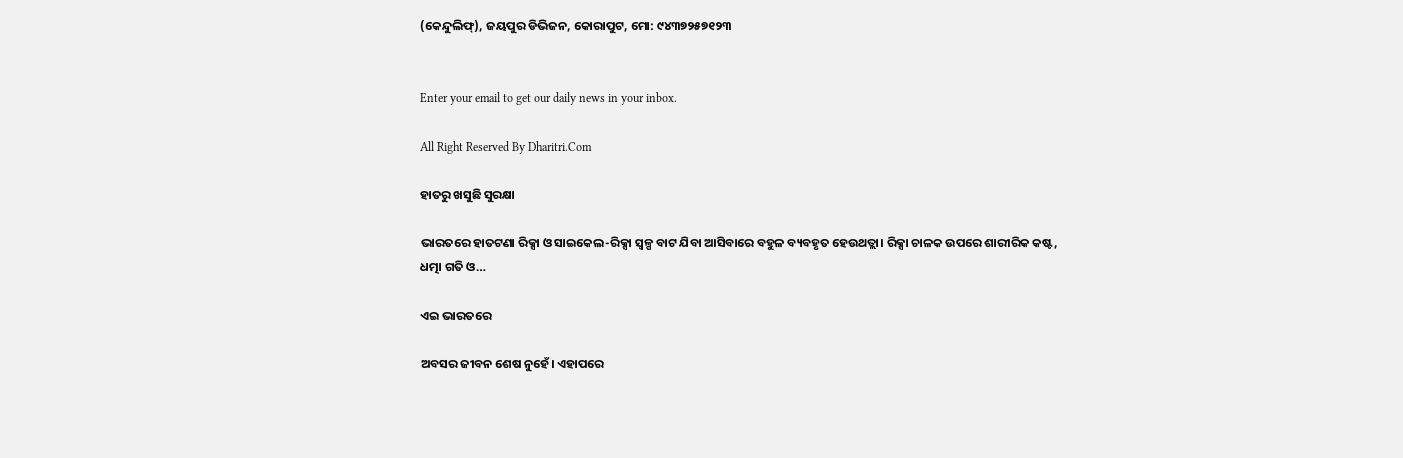(କେନ୍ଦୁଲିଫ୍‌), ଜୟପୁର ଡିଭିଜନ, କୋରାପୁଟ, ମୋ: ୯୪୩୭୨୫୭୧୨୩


Enter your email to get our daily news in your inbox.

All Right Reserved By Dharitri.Com

ହାତରୁ ଖସୁଛି ସୁରକ୍ଷା

ଭାରତରେ ହାତଟଣା ରିକ୍ସା ଓ ସାଇକେଲ-ରିକ୍ସା ସ୍ବଳ୍ପ ବାଟ ଯିବା ଆସିବାରେ ବହୁଳ ବ୍ୟବହୃତ ହେଉଥତ୍ଲା। ରିକ୍ସା ଚାଳକ ଉପରେ ଶାରୀରିକ କଷ୍ଟ, ଧତ୍ମା ଗତି ଓ…

ଏଇ ଭାରତରେ

ଅବସର ଜୀବନ ଶେଷ ନୁହେଁ। ଏହାପରେ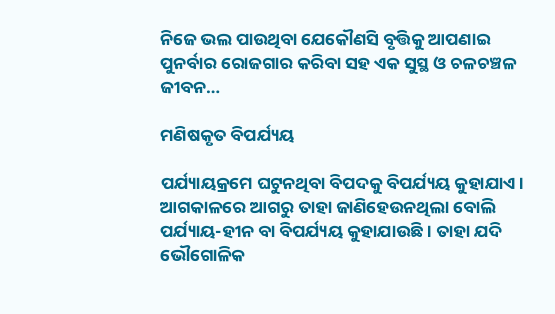ନିଜେ ଭଲ ପାଉଥିବା ଯେକୌଣସି ବୃତ୍ତିକୁ ଆପଣାଇ ପୁନର୍ବାର ରୋଜଗାର କରିବା ସହ ଏକ ସୁସ୍ଥ ଓ ଚଳଚଞ୍ଚଳ ଜୀବନ…

ମଣିଷକୃତ ବିପର୍ଯ୍ୟୟ

ପର୍ଯ୍ୟାୟକ୍ରମେ ଘଟୁନଥିବା ବିପଦକୁ ବିପର୍ଯ୍ୟୟ କୁହାଯାଏ। ଆଗକାଳରେ ଆଗରୁ ତାହା ଜାଣିହେଉନଥିଲା ବୋଲି ପର୍ଯ୍ୟାୟ-ହୀନ ବା ବିପର୍ଯ୍ୟୟ କୁହାଯାଉଛି। ତାହା ଯଦି ଭୌଗୋଳିକ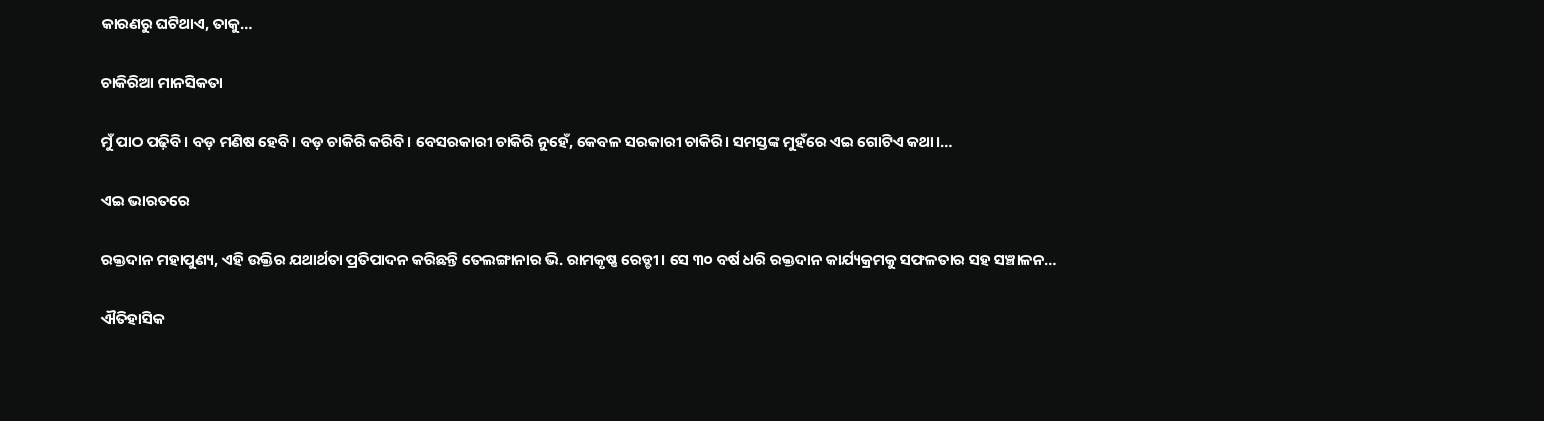କାରଣରୁ ଘଟିଥାଏ, ତାକୁ…

ଚାକିରିଆ ମାନସିକତା

ମୁଁ ପାଠ ପଢ଼ିବି। ବଡ଼ ମଣିଷ ହେବି। ବଡ଼ ଚାକିରି କରିବି। ବେସରକାରୀ ଚାକିରି ନୁହେଁ, କେବଳ ସରକାରୀ ଚାକିରି। ସମସ୍ତଙ୍କ ମୁହଁରେ ଏଇ ଗୋଟିଏ କଥା।…

ଏଇ ଭାରତରେ

ରକ୍ତଦାନ ମହାପୁଣ୍ୟ, ଏହି ଉକ୍ତିର ଯଥାର୍ଥତା ପ୍ରତିପାଦନ କରିଛନ୍ତି ତେଲଙ୍ଗାନାର ଭି. ରାମକୃଷ୍ଣ ରେଡ୍ଡୀ। ସେ ୩୦ ବର୍ଷ ଧରି ରକ୍ତଦାନ କାର୍ଯ୍ୟକ୍ରମକୁ ସଫଳତାର ସହ ସଞ୍ଚାଳନ…

ଐତିହାସିକ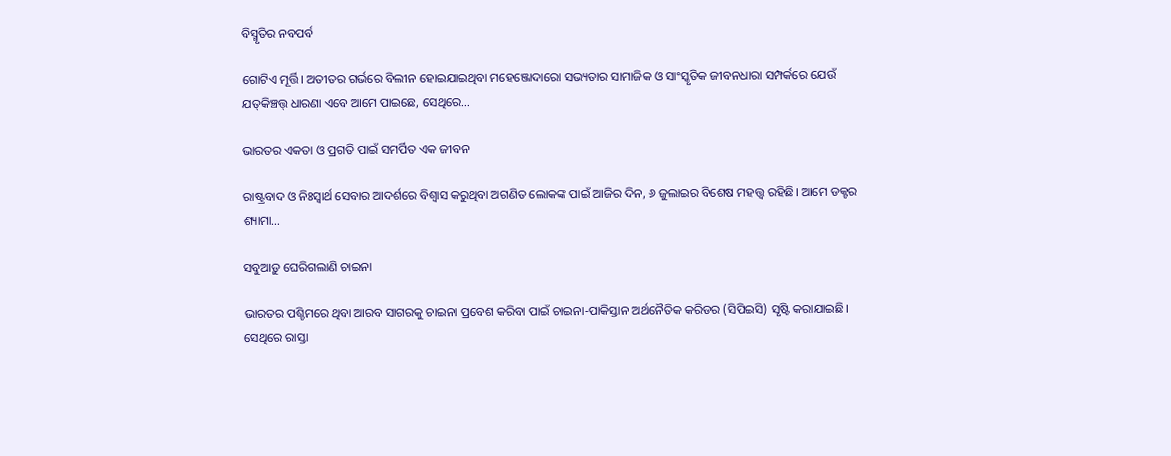ବିସ୍ମୃତିର ନବପର୍ବ

ଗୋଟିଏ ମୂର୍ତ୍ତି। ଅତୀତର ଗର୍ଭରେ ବିଲୀନ ହୋଇଯାଇଥିବା ମହେଞ୍ଜୋଦାରୋ ସଭ୍ୟତାର ସାମାଜିକ ଓ ସାଂସ୍କୃତିକ ଜୀବନଧାରା ସମ୍ପର୍କରେ ଯେଉଁ ଯତ୍‌କିଞ୍ଚତ୍ତ୍‌ ଧାରଣା ଏବେ ଆମେ ପାଇଛେ, ସେଥିରେ…

ଭାରତର ଏକତା ଓ ପ୍ରଗତି ପାଇଁ ସମର୍ପିତ ଏକ ଜୀବନ

ରାଷ୍ଟ୍ରବାଦ ଓ ନିଃସ୍ବାର୍ଥ ସେବାର ଆଦର୍ଶରେ ବିଶ୍ୱାସ କରୁଥିବା ଅଗଣିତ ଲୋକଙ୍କ ପାଇଁ ଆଜିର ଦିନ, ୬ ଜୁଲାଇର ବିଶେଷ ମହତ୍ତ୍ୱ ରହିଛି। ଆମେ ଡକ୍ଟର ଶ୍ୟାମା…

ସବୁଆଡ଼ୁ ଘେରିଗଲାଣି ଚାଇନା

ଭାରତର ପଶ୍ଚିମରେ ଥିବା ଆରବ ସାଗରକୁ ଚାଇନା ପ୍ରବେଶ କରିବା ପାଇଁ ଚାଇନା-ପାକିସ୍ତାନ ଅର୍ଥନୈତିକ କରିଡର (ସିପିଇସି) ସୃଷ୍ଟି କରାଯାଇଛି। ସେଥିରେ ରାସ୍ତା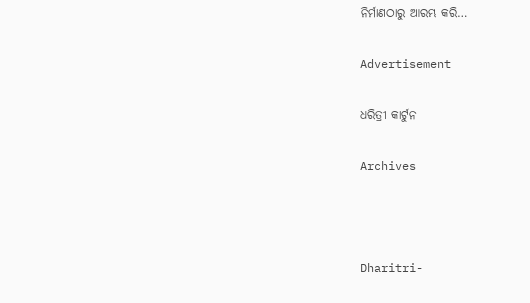ନିର୍ମାଣଠାରୁ ଆରମ୍ଭ କରି…

Advertisement

ଧରିତ୍ରୀ କାର୍ଟୁନ

Archives



Dharitri-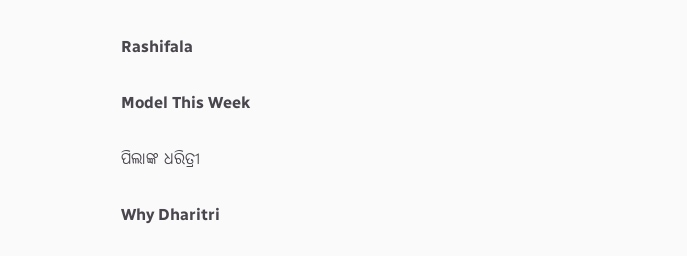Rashifala

Model This Week

ପିଲାଙ୍କ ଧରିତ୍ରୀ

Why Dharitri